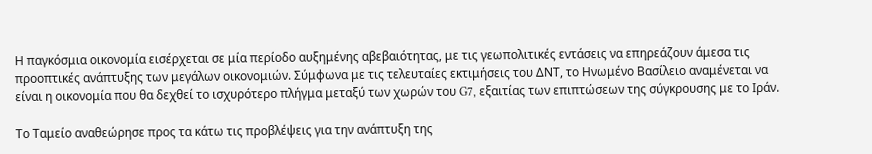Η παγκόσμια οικονομία εισέρχεται σε μία περίοδο αυξημένης αβεβαιότητας, με τις γεωπολιτικές εντάσεις να επηρεάζουν άμεσα τις προοπτικές ανάπτυξης των μεγάλων οικονομιών. Σύμφωνα με τις τελευταίες εκτιμήσεις του ΔΝΤ, το Ηνωμένο Βασίλειο αναμένεται να είναι η οικονομία που θα δεχθεί το ισχυρότερο πλήγμα μεταξύ των χωρών του G7, εξαιτίας των επιπτώσεων της σύγκρουσης με το Ιράν.

Το Ταμείο αναθεώρησε προς τα κάτω τις προβλέψεις για την ανάπτυξη της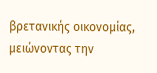βρετανικής οικονομίας, μειώνοντας την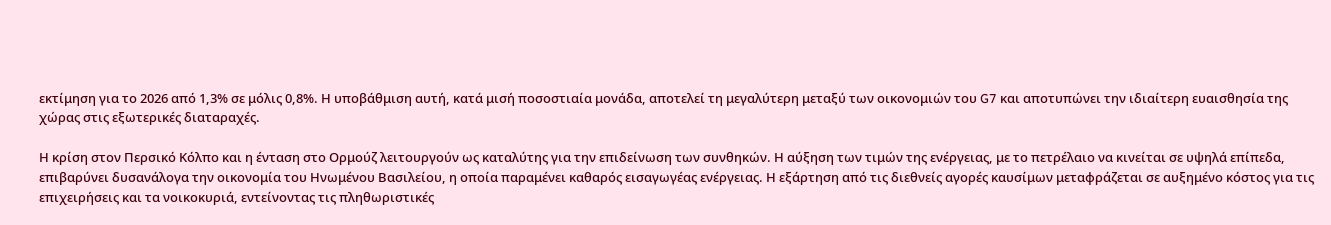εκτίμηση για το 2026 από 1,3% σε μόλις 0,8%. Η υποβάθμιση αυτή, κατά μισή ποσοστιαία μονάδα, αποτελεί τη μεγαλύτερη μεταξύ των οικονομιών του G7 και αποτυπώνει την ιδιαίτερη ευαισθησία της χώρας στις εξωτερικές διαταραχές.

Η κρίση στον Περσικό Κόλπο και η ένταση στο Ορμούζ λειτουργούν ως καταλύτης για την επιδείνωση των συνθηκών. Η αύξηση των τιμών της ενέργειας, με το πετρέλαιο να κινείται σε υψηλά επίπεδα, επιβαρύνει δυσανάλογα την οικονομία του Ηνωμένου Βασιλείου, η οποία παραμένει καθαρός εισαγωγέας ενέργειας. Η εξάρτηση από τις διεθνείς αγορές καυσίμων μεταφράζεται σε αυξημένο κόστος για τις επιχειρήσεις και τα νοικοκυριά, εντείνοντας τις πληθωριστικές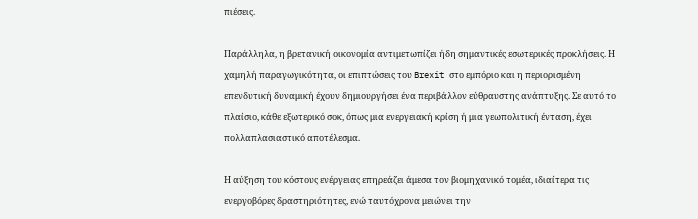πιέσεις.

Παράλληλα, η βρετανική οικονομία αντιμετωπίζει ήδη σημαντικές εσωτερικές προκλήσεις. Η χαμηλή παραγωγικότητα, οι επιπτώσεις του Brexit στο εμπόριο και η περιορισμένη επενδυτική δυναμική έχουν δημιουργήσει ένα περιβάλλον εύθραυστης ανάπτυξης. Σε αυτό το πλαίσιο, κάθε εξωτερικό σοκ, όπως μια ενεργειακή κρίση ή μια γεωπολιτική ένταση, έχει πολλαπλασιαστικό αποτέλεσμα.

Η αύξηση του κόστους ενέργειας επηρεάζει άμεσα τον βιομηχανικό τομέα, ιδιαίτερα τις ενεργοβόρες δραστηριότητες, ενώ ταυτόχρονα μειώνει την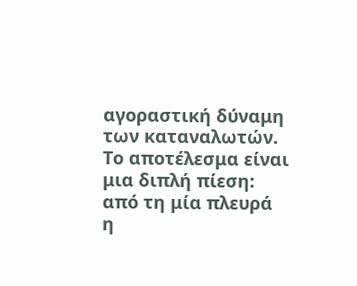αγοραστική δύναμη των καταναλωτών. Το αποτέλεσμα είναι μια διπλή πίεση: από τη μία πλευρά η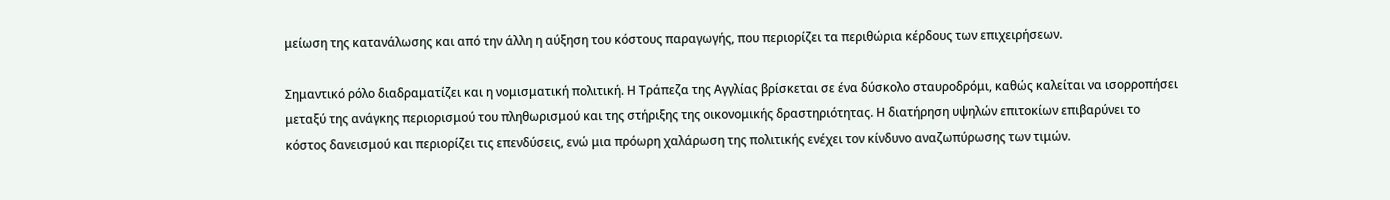μείωση της κατανάλωσης και από την άλλη η αύξηση του κόστους παραγωγής, που περιορίζει τα περιθώρια κέρδους των επιχειρήσεων.

Σημαντικό ρόλο διαδραματίζει και η νομισματική πολιτική. Η Τράπεζα της Αγγλίας βρίσκεται σε ένα δύσκολο σταυροδρόμι, καθώς καλείται να ισορροπήσει μεταξύ της ανάγκης περιορισμού του πληθωρισμού και της στήριξης της οικονομικής δραστηριότητας. Η διατήρηση υψηλών επιτοκίων επιβαρύνει το κόστος δανεισμού και περιορίζει τις επενδύσεις, ενώ μια πρόωρη χαλάρωση της πολιτικής ενέχει τον κίνδυνο αναζωπύρωσης των τιμών.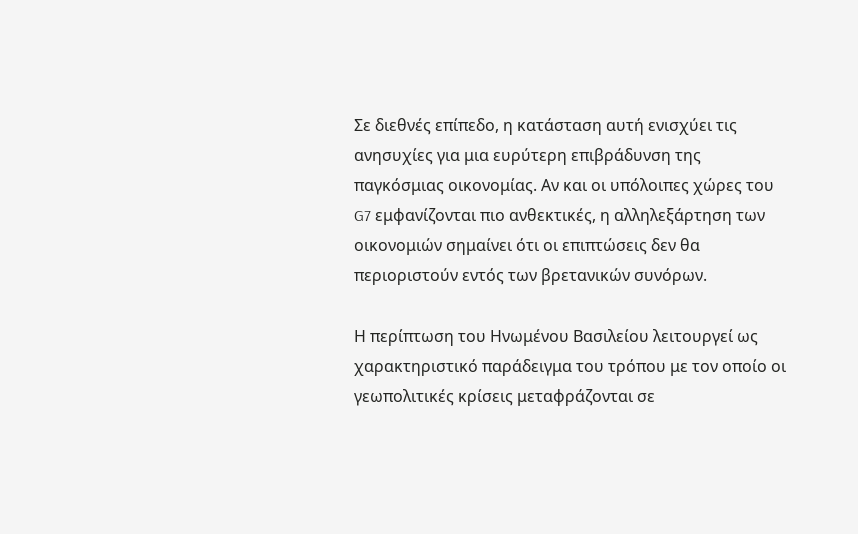Σε διεθνές επίπεδο, η κατάσταση αυτή ενισχύει τις ανησυχίες για μια ευρύτερη επιβράδυνση της παγκόσμιας οικονομίας. Αν και οι υπόλοιπες χώρες του G7 εμφανίζονται πιο ανθεκτικές, η αλληλεξάρτηση των οικονομιών σημαίνει ότι οι επιπτώσεις δεν θα περιοριστούν εντός των βρετανικών συνόρων.

Η περίπτωση του Ηνωμένου Βασιλείου λειτουργεί ως χαρακτηριστικό παράδειγμα του τρόπου με τον οποίο οι γεωπολιτικές κρίσεις μεταφράζονται σε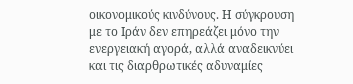οικονομικούς κινδύνους. Η σύγκρουση με το Ιράν δεν επηρεάζει μόνο την ενεργειακή αγορά, αλλά αναδεικνύει και τις διαρθρωτικές αδυναμίες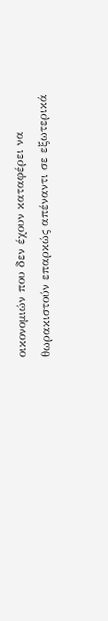οικονομιών που δεν έχουν καταφέρει να θωρακιστούν επαρκώς απέναντι σε εξωτερικά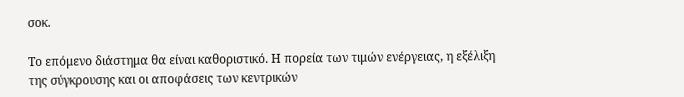σοκ.

Το επόμενο διάστημα θα είναι καθοριστικό. Η πορεία των τιμών ενέργειας, η εξέλιξη της σύγκρουσης και οι αποφάσεις των κεντρικών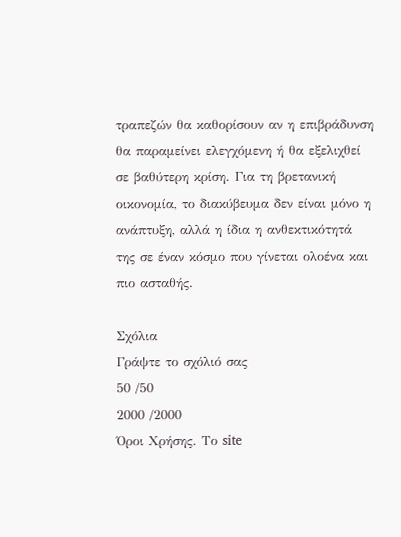τραπεζών θα καθορίσουν αν η επιβράδυνση θα παραμείνει ελεγχόμενη ή θα εξελιχθεί σε βαθύτερη κρίση. Για τη βρετανική οικονομία, το διακύβευμα δεν είναι μόνο η ανάπτυξη, αλλά η ίδια η ανθεκτικότητά της σε έναν κόσμο που γίνεται ολοένα και πιο ασταθής.

Σχόλια
Γράψτε το σχόλιό σας
50 /50
2000 /2000
Όροι Χρήσης. Το site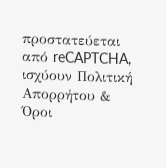προστατεύεται από reCAPTCHA, ισχύουν Πολιτική Απορρήτου & Όροι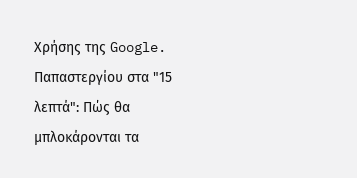Χρήσης της Google.
Παπαστεργίου στα "15 λεπτά": Πώς θα μπλοκάρονται τα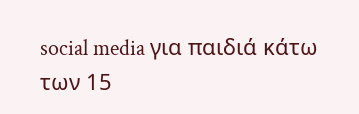social media για παιδιά κάτω των 15